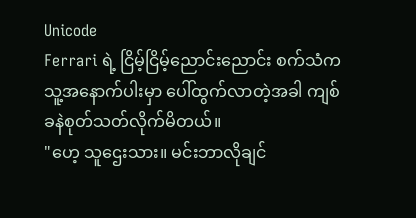Unicode
Ferrari ရဲ့ ငြိမ့်ငြိမ့်ညောင်းညောင်း စက်သံက သူ့အနောက်ပါးမှာ ပေါ်ထွက်လာတဲ့အခါ ကျစ်ခနဲစုတ်သတ်လိုက်မိတယ်။
"ဟေ့ သူဌေးသား။ မင်းဘာလိုချင်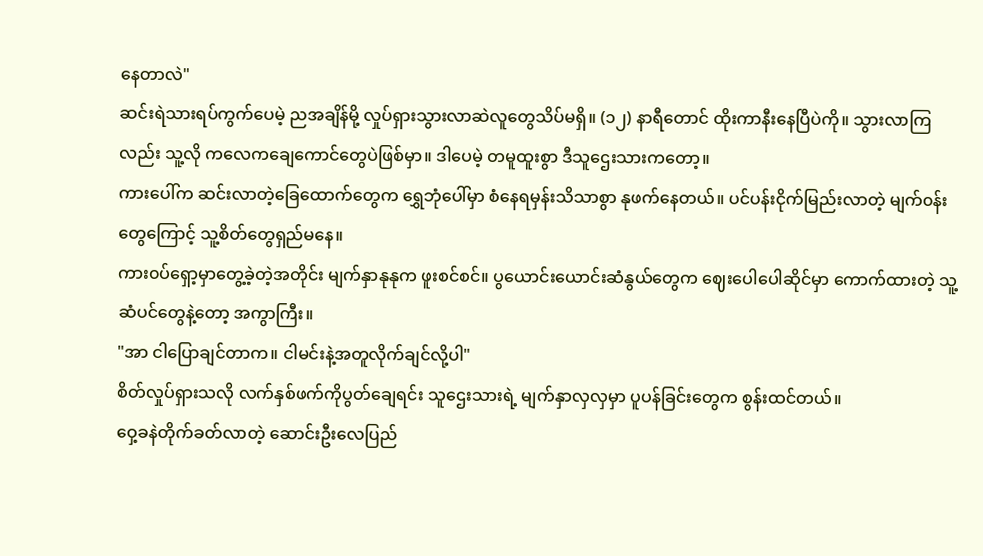နေတာလဲ"
ဆင်းရဲသားရပ်ကွက်ပေမဲ့ ညအချိန်မို့ လှုပ်ရှားသွားလာဆဲလူတွေသိပ်မရှိ။ (၁၂) နာရီတောင် ထိုးကာနီးနေပြီပဲကို။ သွားလာကြလည်း သူ့လို ကလေကချေကောင်တွေပဲဖြစ်မှာ။ ဒါပေမဲ့ တမူထူးစွာ ဒီသူဌေးသားကတော့။
ကားပေါ်က ဆင်းလာတဲ့ခြေထောက်တွေက ရွှေဘုံပေါ်မှာ စံနေရမှန်းသိသာစွာ နုဖက်နေတယ်။ ပင်ပန်းငိုက်မြည်းလာတဲ့ မျက်၀န်းတွေကြောင့် သူ့စိတ်တွေရှည်မနေ။
ကား၀ပ်ရှော့မှာတွေ့ခဲ့တဲ့အတိုင်း မျက်နှာနုနုက ဖူးစင်စင်။ ပွယောင်းယောင်းဆံနွယ်တွေက ဈေးပေါပေါဆိုင်မှာ ကောက်ထားတဲ့ သူ့ဆံပင်တွေနဲ့တော့ အကွာကြီး။
"အာ ငါပြောချင်တာက။ ငါမင်းနဲ့အတူလိုက်ချင်လို့ပါ"
စိတ်လှုပ်ရှားသလို လက်နှစ်ဖက်ကိုပွတ်ချေရင်း သူဌေးသားရဲ့ မျက်နှာလှလှမှာ ပူပန်ခြင်းတွေက စွန်းထင်တယ်။
ဝှေ့ခနဲတိုက်ခတ်လာတဲ့ ဆောင်းဦးလေပြည်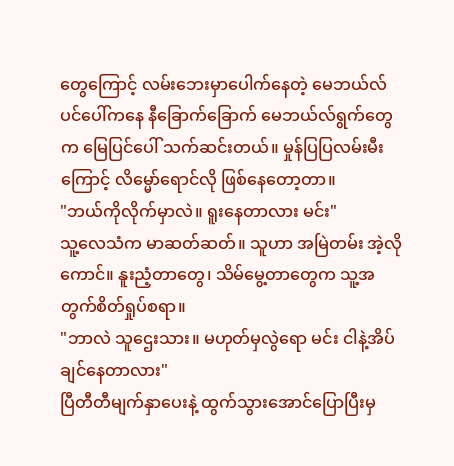တွေကြောင့် လမ်းဘေးမှာပေါက်နေတဲ့ မေဘယ်လ်ပင်ပေါ်ကနေ နီခြောက်ခြောက် မေဘယ်လ်ရွက်တွေက မြေပြင်ပေါ် သက်ဆင်းတယ်။ မှုန်ပြပြလမ်းမီးကြောင့် လိမ္မော်ရောင်လို ဖြစ်နေတော့တာ။
"ဘယ်ကိုလိုက်မှာလဲ။ ရူးနေတာလား မင်း"
သူ့လေသံက မာဆတ်ဆတ်။ သူဟာ အမြဲတမ်း အဲ့လိုကောင်။ နူးညံ့တာတွေ၊ သိမ်မွေ့တာတွေက သူ့အတွက်စိတ်ရှုပ်စရာ။
"ဘာလဲ သူဌေးသား။ မဟုတ်မှလွဲရော မင်း ငါနဲ့အိပ်ချင်နေတာလား"
ပြီတီတီမျက်နှာပေးနဲ့ ထွက်သွားအောင်ပြောပြီးမှ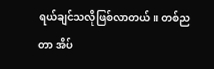ရယ်ချင်သလိုဖြစ်လာတယ်။ တစ်ညတာ အိပ်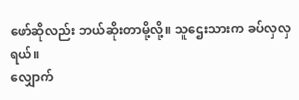ဖော်ဆိုလည်း ဘယ်ဆိုးတာမို့လို့။ သူဌေးသားက ခပ်လှလှရယ်။
လျှောက်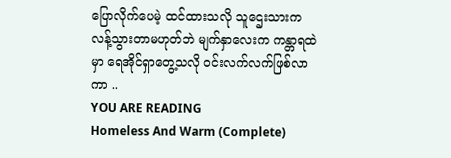ပြောလိုက်ပေမဲ့ ထင်ထားသလို သူဌေးသားက လန့်သွားတာမဟုတ်ဘဲ မျက်နှာလေးက ကန္တာရထဲမှာ ရေအိုင်ရှာတွေ့သလို ၀င်းလက်လက်ဖြစ်လာကာ ..
YOU ARE READING
Homeless And Warm (Complete)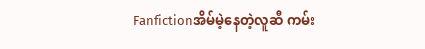Fanfictionအိမ်မဲ့နေတဲ့လူဆီ ကမ်း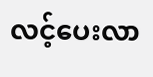လင့်ပေးလာ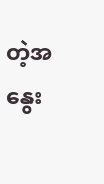တဲ့အနွေး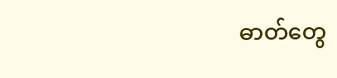ဓာတ်တွေ